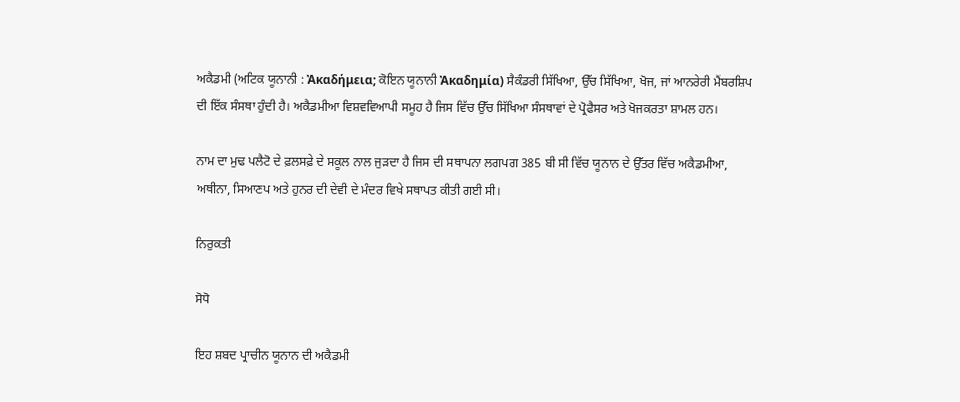ਅਕੈਡਮੀ (ਅਟਿਕ ਯੂਨਾਨੀ : Ἀκαδήμεια; ਕੋਇਨ ਯੂਨਾਨੀ Ἀκαδημία) ਸੈਕੰਡਰੀ ਸਿੱਖਿਆ, ਉੱਚ ਸਿੱਖਿਆ, ਖੋਜ, ਜਾਂ ਆਨਰੇਰੀ ਮੈਂਬਰਸ਼ਿਪ ਦੀ ਇੱਕ ਸੰਸਥਾ ਹੁੰਦੀ ਹੈ। ਅਕੈਡਮੀਆ ਵਿਸ਼ਵਵਿਆਪੀ ਸਮੂਹ ਹੈ ਜਿਸ ਵਿੱਚ ਉੱਚ ਸਿੱਖਿਆ ਸੰਸਥਾਵਾਂ ਦੇ ਪ੍ਰੋਫੈਸਰ ਅਤੇ ਖੋਜਕਰਤਾ ਸ਼ਾਮਲ ਹਨ।

ਨਾਮ ਦਾ ਮੁਢ ਪਲੈਟੋ ਦੇ ਫ਼ਲਸਫ਼ੇ ਦੇ ਸਕੂਲ ਨਾਲ ਜੁੜਦਾ ਹੈ ਜਿਸ ਦੀ ਸਥਾਪਨਾ ਲਗਪਗ 385 ਬੀ ਸੀ ਵਿੱਚ ਯੂਨਾਨ ਦੇ ਉੱਤਰ ਵਿੱਚ ਅਕੈਡਮੀਆ, ਅਥੀਨਾ, ਸਿਆਣਪ ਅਤੇ ਹੁਨਰ ਦੀ ਦੇਵੀ ਦੇ ਮੰਦਰ ਵਿਖੇ ਸਥਾਪਤ ਕੀਤੀ ਗਈ ਸੀ।

ਨਿਰੁਕਤੀ

ਸੋਧੋ

ਇਹ ਸ਼ਬਦ ਪ੍ਰਾਚੀਨ ਯੂਨਾਨ ਦੀ ਅਕੈਡਮੀ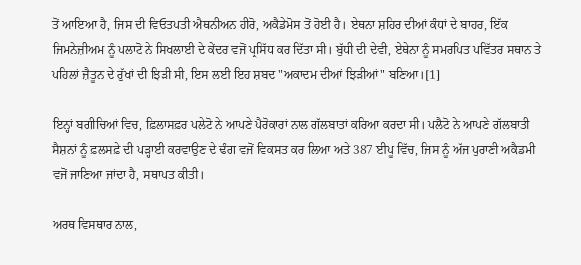ਤੋਂ ਆਇਆ ਹੈ, ਜਿਸ ਦੀ ਵਿਓਤਪਤੀ ਐਥਨੀਅਨ ਹੀਰੋ, ਅਕੈਡੇਮੋਸ ਤੋਂ ਹੋਈ ਹੈ। ਏਥਨਾ ਸ਼ਹਿਰ ਦੀਆਂ ਕੰਧਾਂ ਦੇ ਬਾਹਰ, ਇੱਕ ਜਿਮਨੇਜ਼ੀਅਮ ਨੂੰ ਪਲਾਟੋ ਨੇ ਸਿਖਲਾਈ ਦੇ ਕੇਂਦਰ ਵਜੋਂ ਪ੍ਰਸਿੱਧ ਕਰ ਦਿੱਤਾ ਸੀ। ਬੁੱਧੀ ਦੀ ਦੇਵੀ, ਏਥੇਨਾ ਨੂੰ ਸਮਰਪਿਤ ਪਵਿੱਤਰ ਸਥਾਨ ਤੇ ਪਹਿਲਾਂ ਜ਼ੈਤੂਨ ਦੇ ਰੁੱਖਾਂ ਦੀ ਝਿੜੀ ਸੀ, ਇਸ ਲਈ ਇਹ ਸ਼ਬਦ "ਅਕਾਦਮ ਦੀਆਂ ਝਿੜੀਆਂ" ਬਣਿਆ।[1]

ਇਨ੍ਹਾਂ ਬਗੀਚਿਆਂ ਵਿਚ, ਫ਼ਿਲਾਸਫ਼ਰ ਪਲੇਟੋ ਨੇ ਆਪਣੇ ਪੈਰੋਕਾਰਾਂ ਨਾਲ ਗੱਲਬਾਤਾਂ ਕਰਿਆ ਕਰਦਾ ਸੀ। ਪਲੈਟੋ ਨੇ ਆਪਣੇ ਗੱਲਬਾਤੀ ਸੈਸ਼ਨਾਂ ਨੂੰ ਫ਼ਲਸਫ਼ੇ ਦੀ ਪੜ੍ਹਾਈ ਕਰਵਾਉਣ ਦੇ ਢੰਗ ਵਜੋਂ ਵਿਕਸਤ ਕਰ ਲਿਆ ਅਤੇ 387 ਈਪੂ ਵਿੱਚ, ਜਿਸ ਨੂੰ ਅੱਜ ਪੁਰਾਣੀ ਅਕੈਡਮੀ ਵਜੋਂ ਜਾਣਿਆ ਜਾਂਦਾ ਹੈ, ਸਥਾਪਤ ਕੀਤੀ।

ਅਰਥ ਵਿਸਥਾਰ ਨਾਲ,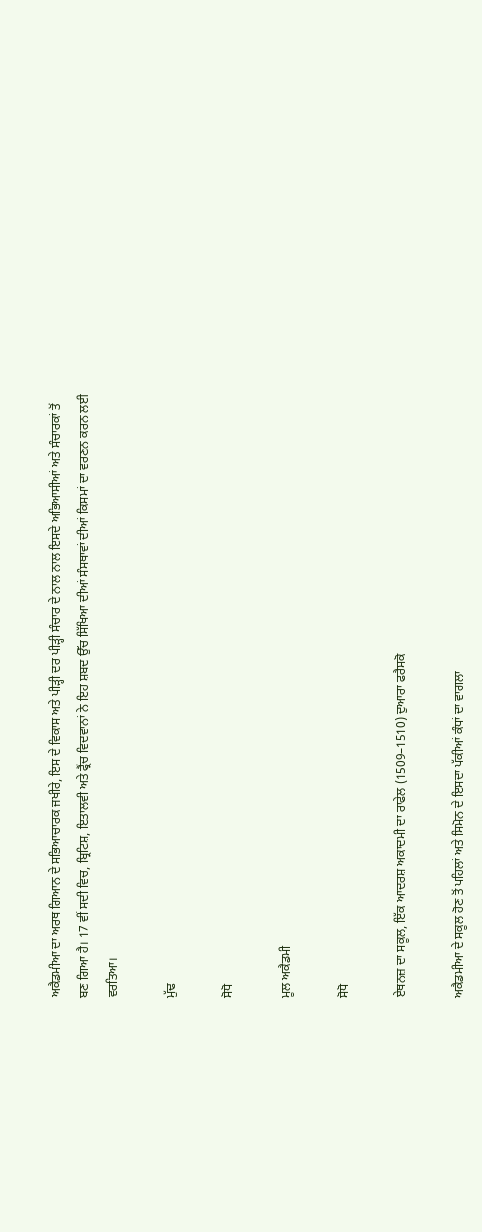ਅਕੈਡਮੀਆ ਦਾ ਅਰਥ ਗਿਆਨ ਦੇ ਸਭਿਆਚਾਰਕ ਜਖੀਰੇ, ਇਸ ਦੇ ਵਿਕਾਸ ਅਤੇ ਪੀੜ੍ਹੀ ਦਰ ਪੀੜ੍ਹੀ ਸੰਚਾਰ ਦੇ ਨਾਲ ਨਾਲ ਇਸਦੇ ਅਭਿਆਸੀਆਂ ਅਤੇ ਸੰਚਾਰਕਾਂ ਤੋਂ ਬਣ ਗਿਆ ਹੈ। 17 ਵੀਂ ਸਦੀ ਵਿਚ, ਬ੍ਰਿਟਿਸ਼, ਇਤਾਲਵੀ ਅਤੇ ਫ੍ਰੈਂਚ ਵਿਦਵਾਨਾਂ ਨੇ ਇਹ ਸ਼ਬਦ ਉੱਚ ਸਿੱਖਿਆ ਦੀਆਂ ਸੰਸਥਾਵਾਂ ਦੀਆਂ ਕਿਸਮਾਂ ਦਾ ਵਰਣਨ ਕਰਨ ਲਈ ਵਰਤਿਆ।

ਮੁੱਢ

ਸੋਧੋ

ਮੂਲ ਅਕੈਡਮੀ

ਸੋਧੋ

ਏਥਨਜ਼ ਦਾ ਸਕੂਲ, ਇੱਕ ਆਦਰਸ਼ ਅਕਾਦਮੀ ਦਾ ਰਾਫੇਲ (1509–1510) ਦੁਆਰਾ ਫਰੈਸਕੋ

ਅਕੈਡਮੀਆ ਦੇ ਸਕੂਲ ਹੋਣ ਤੋਂ ਪਹਿਲਾਂ ਅਤੇ ਸਿਮੋਨ ਦੇ ਇਸਦਾ ਪੱਕੀਆਂ ਕੰਧਾਂ ਦਾ ਵਾਗਲਾ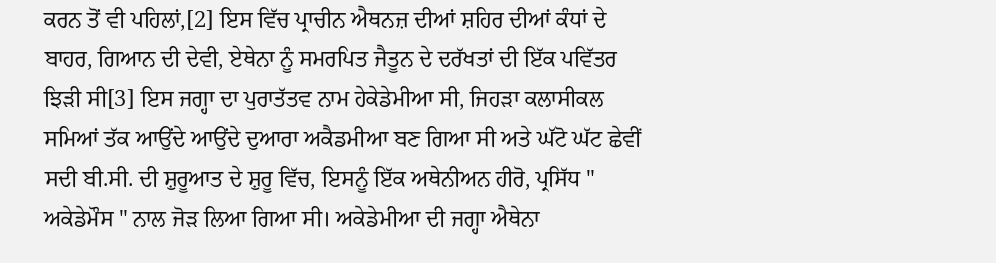ਕਰਨ ਤੋਂ ਵੀ ਪਹਿਲਾਂ,[2] ਇਸ ਵਿੱਚ ਪ੍ਰਾਚੀਨ ਐਥਨਜ਼ ਦੀਆਂ ਸ਼ਹਿਰ ਦੀਆਂ ਕੰਧਾਂ ਦੇ ਬਾਹਰ, ਗਿਆਨ ਦੀ ਦੇਵੀ, ਏਥੇਨਾ ਨੂੰ ਸਮਰਪਿਤ ਜੈਤੂਨ ਦੇ ਦਰੱਖਤਾਂ ਦੀ ਇੱਕ ਪਵਿੱਤਰ ਝਿੜੀ ਸੀ[3] ਇਸ ਜਗ੍ਹਾ ਦਾ ਪੁਰਾਤੱਤਵ ਨਾਮ ਹੇਕੇਡੇਮੀਆ ਸੀ, ਜਿਹੜਾ ਕਲਾਸੀਕਲ ਸਮਿਆਂ ਤੱਕ ਆਉਂਦੇ ਆਉਂਦੇ ਦੁਆਰਾ ਅਕੈਡਮੀਆ ਬਣ ਗਿਆ ਸੀ ਅਤੇ ਘੱਟੋ ਘੱਟ ਛੇਵੀਂ ਸਦੀ ਬੀ.ਸੀ. ਦੀ ਸ਼ੁਰੂਆਤ ਦੇ ਸ਼ੁਰੂ ਵਿੱਚ, ਇਸਨੂੰ ਇੱਕ ਅਥੇਨੀਅਨ ਹੀਰੋ, ਪ੍ਰਸਿੱਧ " ਅਕੇਡੇਮੌਸ " ਨਾਲ ਜੋੜ ਲਿਆ ਗਿਆ ਸੀ। ਅਕੇਡੇਮੀਆ ਦੀ ਜਗ੍ਹਾ ਐਥੇਨਾ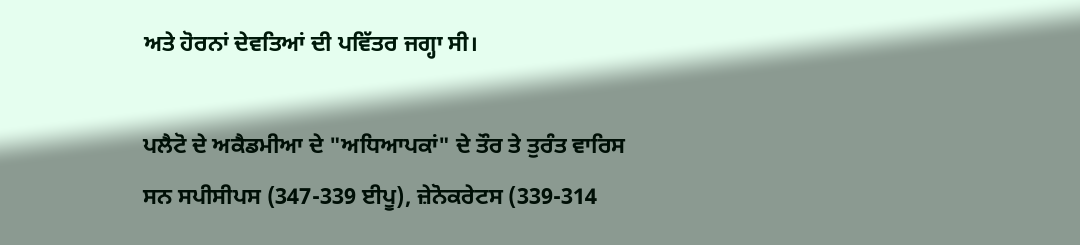ਅਤੇ ਹੋਰਨਾਂ ਦੇਵਤਿਆਂ ਦੀ ਪਵਿੱਤਰ ਜਗ੍ਹਾ ਸੀ।

ਪਲੈਟੋ ਦੇ ਅਕੈਡਮੀਆ ਦੇ "ਅਧਿਆਪਕਾਂ" ਦੇ ਤੌਰ ਤੇ ਤੁਰੰਤ ਵਾਰਿਸ ਸਨ ਸਪੀਸੀਪਸ (347-339 ਈਪੂ), ਜ਼ੇਨੋਕਰੇਟਸ (339-314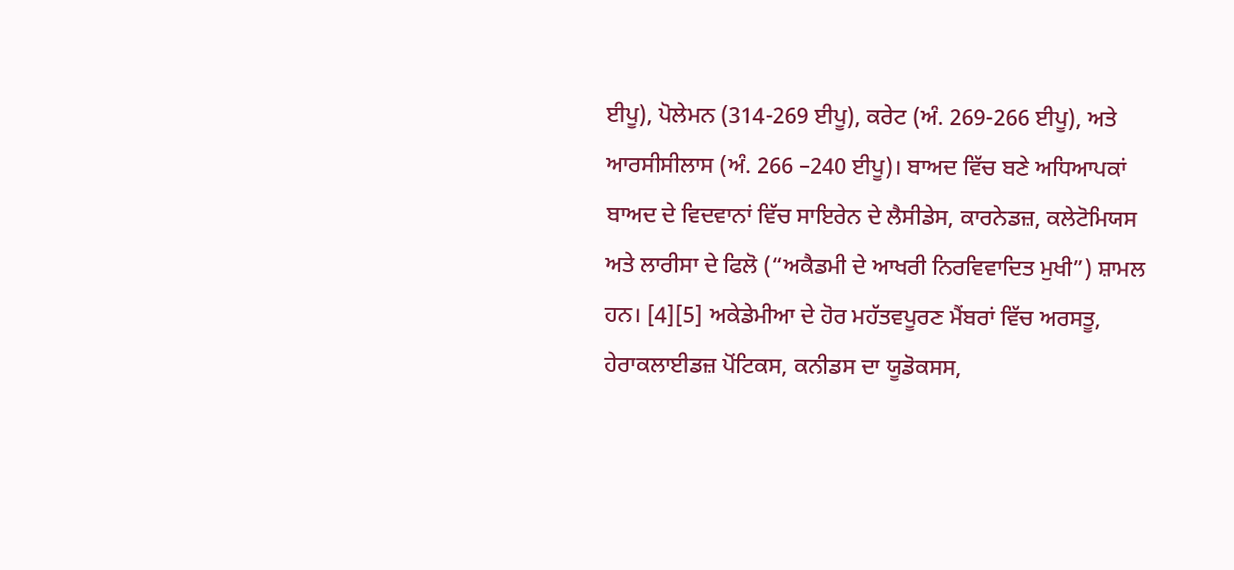ਈਪੂ), ਪੋਲੇਮਨ (314-269 ਈਪੂ), ਕਰੇਟ (ਅੰ. 269-266 ਈਪੂ), ਅਤੇ ਆਰਸੀਸੀਲਾਸ (ਅੰ. 266 –240 ਈਪੂ)। ਬਾਅਦ ਵਿੱਚ ਬਣੇ ਅਧਿਆਪਕਾਂ ਬਾਅਦ ਦੇ ਵਿਦਵਾਨਾਂ ਵਿੱਚ ਸਾਇਰੇਨ ਦੇ ਲੈਸੀਡੇਸ, ਕਾਰਨੇਡਜ਼, ਕਲੇਟੋਮਿਯਸ ਅਤੇ ਲਾਰੀਸਾ ਦੇ ਫਿਲੋ (“ਅਕੈਡਮੀ ਦੇ ਆਖਰੀ ਨਿਰਵਿਵਾਦਿਤ ਮੁਖੀ”) ਸ਼ਾਮਲ ਹਨ। [4][5] ਅਕੇਡੇਮੀਆ ਦੇ ਹੋਰ ਮਹੱਤਵਪੂਰਣ ਮੈਂਬਰਾਂ ਵਿੱਚ ਅਰਸਤੂ, ਹੇਰਾਕਲਾਈਡਜ਼ ਪੋਂਟਿਕਸ, ਕਨੀਡਸ ਦਾ ਯੂਡੋਕਸਸ,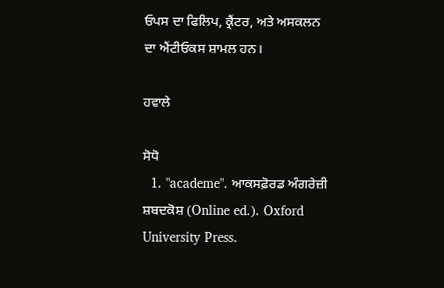ਓਪਸ ਦਾ ਫਿਲਿਪ, ਕ੍ਰੈਂਟਰ, ਅਤੇ ਅਸਕਲਨ ਦਾ ਐਂਟੀਓਕਸ ਸ਼ਾਮਲ ਹਨ।

ਹਵਾਲੇ

ਸੋਧੋ
  1. "academe". ਆਕਸਫ਼ੋਰਡ ਅੰਗਰੇਜ਼ੀ ਸ਼ਬਦਕੋਸ਼ (Online ed.). Oxford University Press.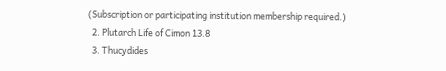(Subscription or participating institution membership required.)
  2. Plutarch Life of Cimon 13.8
  3. Thucydides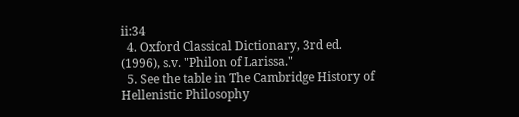ii:34
  4. Oxford Classical Dictionary, 3rd ed. (1996), s.v. "Philon of Larissa."
  5. See the table in The Cambridge History of Hellenistic Philosophy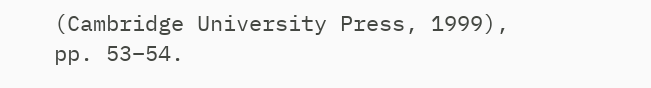(Cambridge University Press, 1999), pp. 53–54.